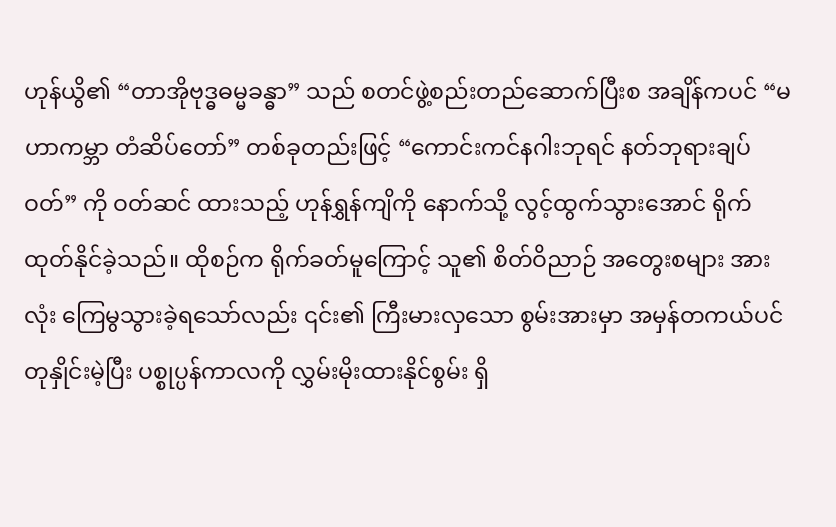ဟုန်ယွိ၏ “တာအိုဗုဒ္ဓဓမ္မခန္ဓာ” သည် စတင်ဖွဲ့စည်းတည်ဆောက်ပြီးစ အချိန်ကပင် “မဟာကမ္ဘာ တံဆိပ်တော်” တစ်ခုတည်းဖြင့် “ကောင်းကင်နဂါးဘုရင် နတ်ဘုရားချပ်ဝတ်” ကို ဝတ်ဆင် ထားသည့် ဟုန်ရွှန်ကျိကို နောက်သို့ လွင့်ထွက်သွားအောင် ရိုက်ထုတ်နိုင်ခဲ့သည်။ ထိုစဉ်က ရိုက်ခတ်မူကြောင့် သူ၏ စိတ်ဝိညာဉ် အတွေးစများ အားလုံး ကြေမွသွားခဲ့ရသော်လည်း ၎င်း၏ ကြီးမားလှသော စွမ်းအားမှာ အမှန်တကယ်ပင် တုနှိုင်းမဲ့ပြီး ပစ္စုပ္ပန်ကာလကို လွှမ်းမိုးထားနိုင်စွမ်း ရှိ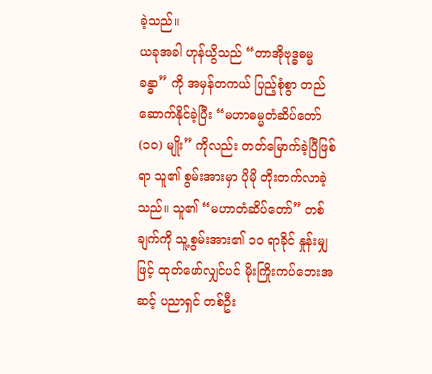ခဲ့သည်။
ယခုအခါ ဟုန်ယွိသည် “တာအိုဗုဒ္ဓဓမ္မခန္ဓာ” ကို အမှန်တကယ် ပြည့်စုံစွာ တည်ဆောက်နိုင်ခဲ့ပြီး “မဟာဓမ္မတံဆိပ်တော် (၁၀) မျိုး” ကိုလည်း တတ်မြောက်ခဲ့ပြီဖြစ်ရာ သူ၏ စွမ်းအားမှာ ပိုမို တိုးတက်လာခဲ့သည်။ သူ၏ “မဟာတံဆိပ်တော်” တစ်ချက်ကို သူ့စွမ်းအား၏ ၁၀ ရာခိုင် နှုန်းမျှဖြင့် ထုတ်ဖော်လျှင်ပင် မိုးကြိုးကပ်ဘေးအဆင့် ပညာရှင် တစ်ဦး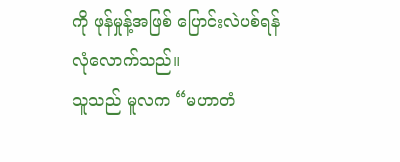ကို ဖုန်မှုန့်အဖြစ် ပြောင်းလဲပစ်ရန် လုံလောက်သည်။
သူသည် မူလက “မဟာတံ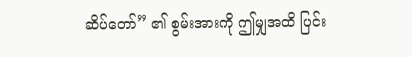ဆိပ်တော်” ၏ စွမ်းအားကို ဤမျှအထိ ပြင်း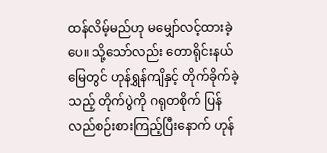ထန်လိမ့်မည်ဟု မမျှော်လင့်ထားခဲ့ပေ။ သို့သော်လည်း တောရိုင်းနယ်မြေတွင် ဟုန်ရွှန်ကျိနှင့် တိုက်ခိုက်ခဲ့ သည့် တိုက်ပွဲကို ဂရုတစိုက် ပြန်လည်စဉ်းစားကြည့်ပြီးနောက် ဟုန်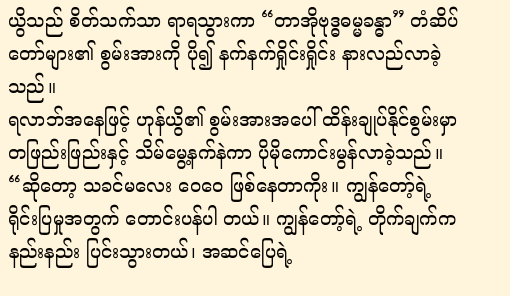ယွိသည် စိတ်သက်သာ ရာရသွားကာ “တာအိုဗုဒ္ဓဓမ္မခန္ဓာ” တံဆိပ်တော်များ၏ စွမ်းအားကို ပို၍ နက်နက်ရှိုင်းရှိုင်း နားလည်လာခဲ့သည်။
ရလာဘ်အနေဖြင့် ဟုန်ယွိ၏ စွမ်းအားအပေါ် ထိန်းချုပ်နိုင်စွမ်းမှာ တဖြည်းဖြည်းနှင့် သိမ်မွေ့နက်နဲကာ ပိုမိုကောင်းမွန်လာခဲ့သည်။
“ဆိုတော့ သခင်မလေး ဝေဝေ ဖြစ်နေတာကိုး။ ကျွန်တော့်ရဲ့ ရိုင်းပြမှုအတွက် တောင်းပန်ပါ တယ်။ ကျွန်တော့်ရဲ့ တိုက်ချက်က နည်းနည်း ပြင်းသွားတယ်၊ အဆင်ပြေရဲ့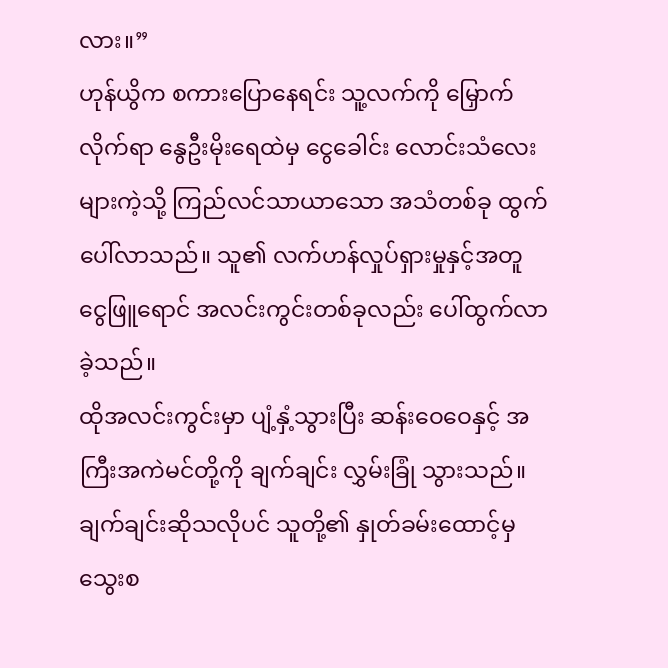လား။”
ဟုန်ယွိက စကားပြောနေရင်း သူ့လက်ကို မြှောက်လိုက်ရာ နွေဦးမိုးရေထဲမှ ငွေခေါင်း လောင်းသံလေးများကဲ့သို့ ကြည်လင်သာယာသော အသံတစ်ခု ထွက်ပေါ်လာသည်။ သူ၏ လက်ဟန်လှုပ်ရှားမှုနှင့်အတူ ငွေဖြူရောင် အလင်းကွင်းတစ်ခုလည်း ပေါ်ထွက်လာခဲ့သည်။
ထိုအလင်းကွင်းမှာ ပျံ့နှံ့သွားပြီး ဆန်းဝေဝေနှင့် အကြီးအကဲမင်တို့ကို ချက်ချင်း လွှမ်းခြုံ သွားသည်။ ချက်ချင်းဆိုသလိုပင် သူတို့၏ နှုတ်ခမ်းထောင့်မှ သွေးစ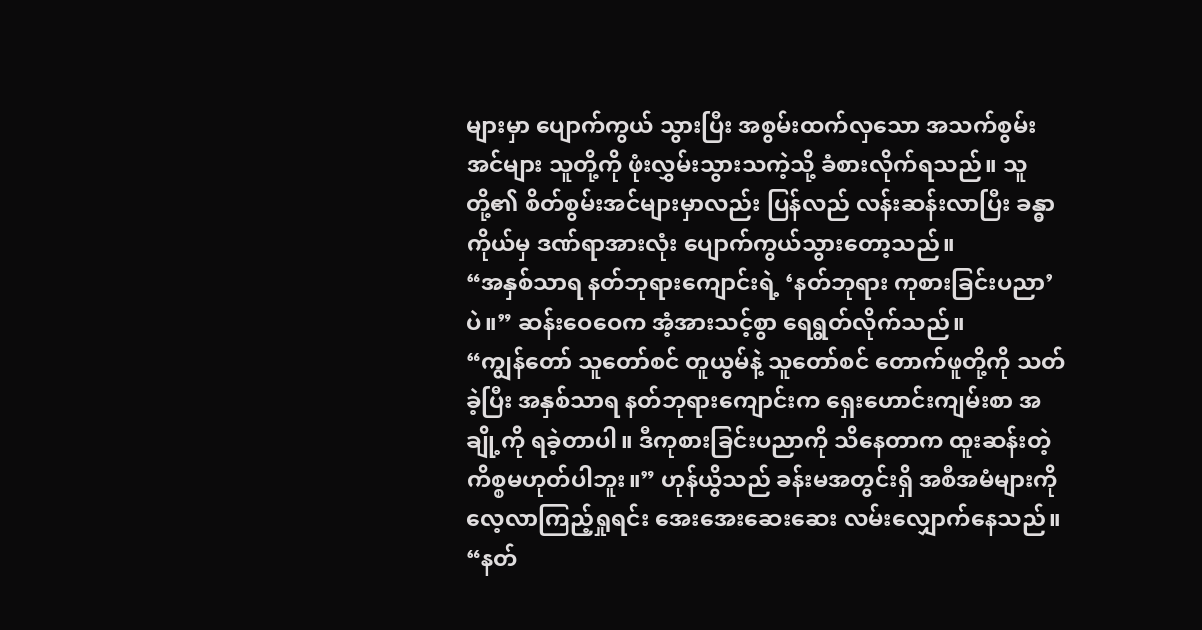များမှာ ပျောက်ကွယ် သွားပြီး အစွမ်းထက်လှသော အသက်စွမ်းအင်များ သူတို့ကို ဖုံးလွှမ်းသွားသကဲ့သို့ ခံစားလိုက်ရသည်။ သူတို့၏ စိတ်စွမ်းအင်များမှာလည်း ပြန်လည် လန်းဆန်းလာပြီး ခန္ဓာကိုယ်မှ ဒဏ်ရာအားလုံး ပျောက်ကွယ်သွားတော့သည်။
“အနှစ်သာရ နတ်ဘုရားကျောင်းရဲ့ ‘နတ်ဘုရား ကုစားခြင်းပညာ’ပဲ။” ဆန်းဝေဝေက အံ့အားသင့်စွာ ရေရွတ်လိုက်သည်။
“ကျွန်တော် သူတော်စင် တူယွမ်နဲ့ သူတော်စင် တောက်ဖူတို့ကို သတ်ခဲ့ပြီး အနှစ်သာရ နတ်ဘုရားကျောင်းက ရှေးဟောင်းကျမ်းစာ အချို့ကို ရခဲ့တာပါ။ ဒီကုစားခြင်းပညာကို သိနေတာက ထူးဆန်းတဲ့ ကိစ္စမဟုတ်ပါဘူး။” ဟုန်ယွိသည် ခန်းမအတွင်းရှိ အစီအမံများကို လေ့လာကြည့်ရှုရင်း အေးအေးဆေးဆေး လမ်းလျှောက်နေသည်။
“နတ်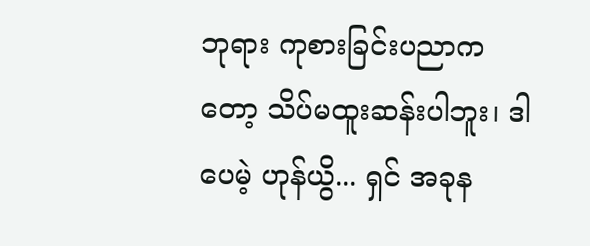ဘုရား ကုစားခြင်းပညာကတော့ သိပ်မထူးဆန်းပါဘူး၊ ဒါပေမဲ့ ဟုန်ယွိ... ရှင် အခုန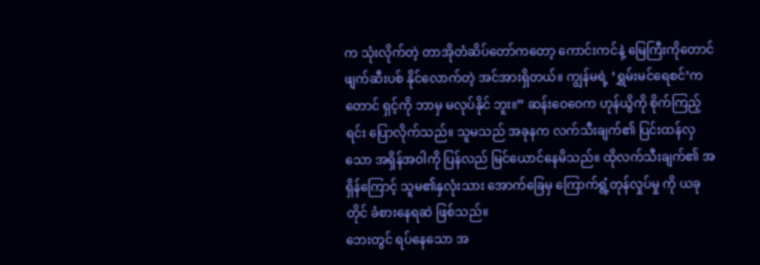က သုံးလိုက်တဲ့ တာအိုတံဆိပ်တော်ကတော့ ကောင်းကင်နဲ့ မြေကြီးကိုတောင် ဖျက်ဆီးပစ် နိုင်လောက်တဲ့ အင်အားရှိတယ်။ ကျွန်မရဲ့ ‘ရွှမ်းမင်ရေစင်’ကတောင် ရှင့်ကို ဘာမှ မလုပ်နိုင် ဘူး။” ဆန်းဝေဝေက ဟုန်ယွိကို စိုက်ကြည့်ရင်း ပြောလိုက်သည်။ သူမသည် အခုနက လက်သီးချက်၏ ပြင်းထန်လှသော အရှိန်အဝါကို ပြန်လည် မြင်ယောင်နေမိသည်။ ထိုလက်သီးချက်၏ အရှိန်ကြောင့် သူမ၏နှလုံးသား အောက်ခြေမှ ကြောက်ရွံ့တုန်လှုပ်မှု ကို ယခုတိုင် ခံစားနေရဆဲ ဖြစ်သည်။
ဘေးတွင် ရပ်နေသော အ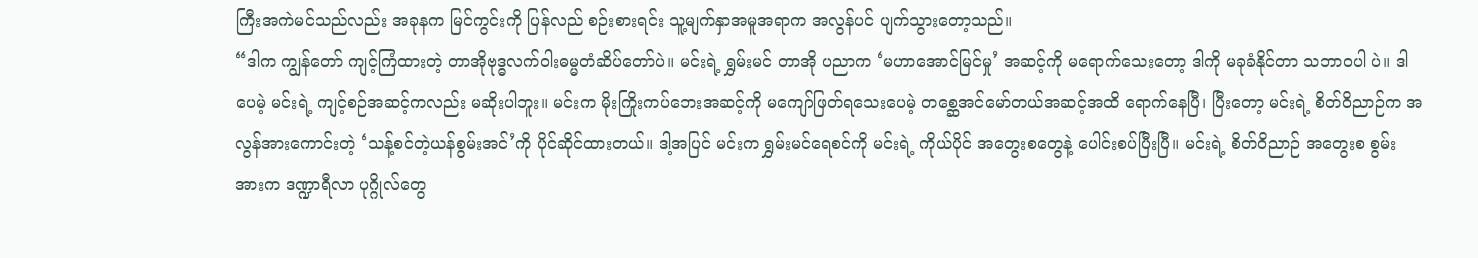ကြီးအကဲမင်သည်လည်း အခုနက မြင်ကွင်းကို ပြန်လည် စဉ်းစားရင်း သူ့မျက်နှာအမူအရာက အလွန်ပင် ပျက်သွားတော့သည်။
“ဒါက ကျွန်တော် ကျင့်ကြံထားတဲ့ တာအိုဗုဒ္ဓလက်ဝါးဓမ္မတံဆိပ်တော်ပဲ။ မင်းရဲ့ ရွှမ်းမင် တာအို ပညာက ‘မဟာအောင်မြင်မှု’ အဆင့်ကို မရောက်သေးတော့ ဒါကို မခုခံနိုင်တာ သဘာဝပါ ပဲ။ ဒါပေမဲ့ မင်းရဲ့ ကျင့်စဉ်အဆင့်ကလည်း မဆိုးပါဘူး။ မင်းက မိုးကြိုးကပ်ဘေးအဆင့်ကို မကျော်ဖြတ်ရသေးပေမဲ့ တစ္ဆေအင်မော်တယ်အဆင့်အထိ ရောက်နေပြီ၊ ပြီးတော့ မင်းရဲ့ စိတ်ဝိညာဉ်က အလွန်အားကောင်းတဲ့ ‘သန့်စင်တဲ့ယန်စွမ်းအင်’ကို ပိုင်ဆိုင်ထားတယ်။ ဒါ့အပြင် မင်းက ရွှမ်းမင်ရေစင်ကို မင်းရဲ့ ကိုယ်ပိုင် အတွေးစတွေနဲ့ ပေါင်းစပ်ပြီးပြီ။ မင်းရဲ့ စိတ်ဝိညာဉ် အတွေးစ စွမ်းအားက ဒဏ္ဍာရီလာ ပုဂ္ဂိုလ်တွေ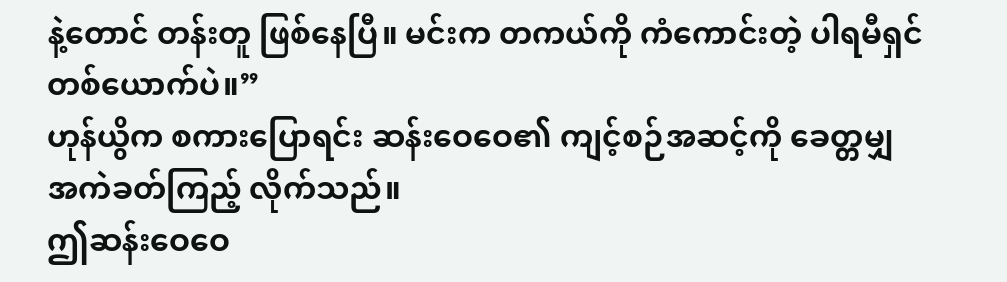နဲ့တောင် တန်းတူ ဖြစ်နေပြီ။ မင်းက တကယ်ကို ကံကောင်းတဲ့ ပါရမီရှင် တစ်ယောက်ပဲ။”
ဟုန်ယွိက စကားပြောရင်း ဆန်းဝေဝေ၏ ကျင့်စဉ်အဆင့်ကို ခေတ္တမျှ အကဲခတ်ကြည့် လိုက်သည်။
ဤဆန်းဝေဝေ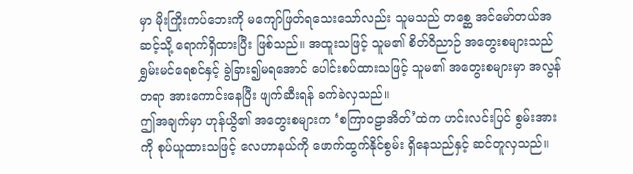မှာ မိုးကြိုးကပ်ဘေးကို မကျော်ဖြတ်ရသေးသော်လည်း သူမသည် တစ္ဆေ အင်မော်တယ်အဆင့်သို့ ရောက်ရှိထားပြီး ဖြစ်သည်။ အထူးသဖြင့် သူမ၏ စိတ်ဝိညာဉ် အတွေးစများသည် ရွှမ်းမင်ရေစင်နှင့် ခွဲခြား၍မရအောင် ပေါင်းစပ်ထားသဖြင့် သူမ၏ အတွေးစများမှာ အလွန်တရာ အားကောင်းနေပြီး ဖျက်ဆီးရန် ခက်ခဲလှသည်။
ဤအချက်မှာ ဟုန်ယွိ၏ အတွေးစများက ‘စကြာဝဠာအိတ်’ထဲက ဟင်းလင်းပြင် စွမ်းအား ကို စုပ်ယူထားသဖြင့် လေဟာနယ်ကို ဖောက်ထွက်နိုင်စွမ်း ရှိနေသည်နှင့် ဆင်တူလှသည်။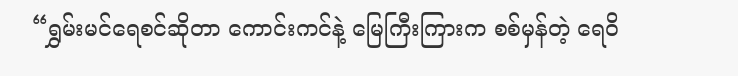“ရွှမ်းမင်ရေစင်ဆိုတာ ကောင်းကင်နဲ့ မြေကြီးကြားက စစ်မှန်တဲ့ ရေဝိ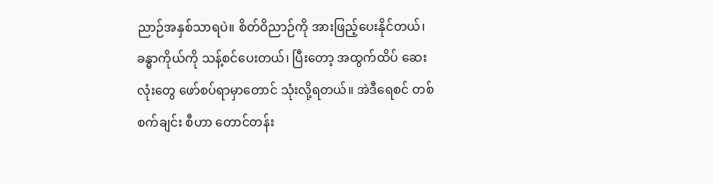ညာဉ်အနှစ်သာရပဲ။ စိတ်ဝိညာဉ်ကို အားဖြည့်ပေးနိုင်တယ်၊ ခန္ဓာကိုယ်ကို သန့်စင်ပေးတယ်၊ ပြီးတော့ အထွက်ထိပ် ဆေးလုံးတွေ ဖော်စပ်ရာမှာတောင် သုံးလို့ရတယ်။ အဲဒီရေစင် တစ်စက်ချင်း စီဟာ တောင်တန်း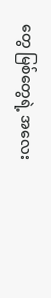တွေ မြစ်တွေရဲ့ အလေး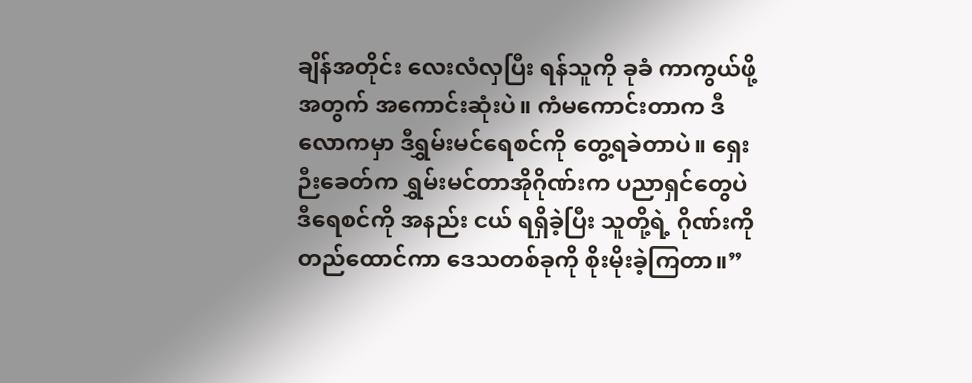ချိန်အတိုင်း လေးလံလှပြီး ရန်သူကို ခုခံ ကာကွယ်ဖို့အတွက် အကောင်းဆုံးပဲ။ ကံမကောင်းတာက ဒီလောကမှာ ဒီရွှမ်းမင်ရေစင်ကို တွေ့ရခဲတာပဲ။ ရှေးဉီးခေတ်က ရွှမ်းမင်တာအိုဂိုဏ်းက ပညာရှင်တွေပဲ ဒီရေစင်ကို အနည်း ငယ် ရရှိခဲ့ပြီး သူတို့ရဲ့ ဂိုဏ်းကို တည်ထောင်ကာ ဒေသတစ်ခုကို စိုးမိုးခဲ့ကြတာ။”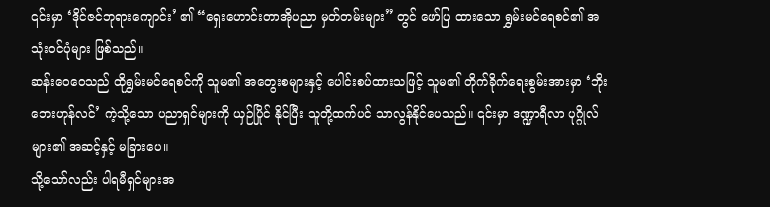၎င်းမှာ ‘ဒိုင်ဇင်ဘုရားကျောင်း’ ၏ “ရှေးဟောင်းတာအိုပညာ မှတ်တမ်းများ” တွင် ဖော်ပြ ထားသော ရွှမ်းမင်ရေစင်၏ အသုံးဝင်ပုံများ ဖြစ်သည်။
ဆန်းဝေဝေသည် ထိုရွှမ်းမင်ရေစင်ကို သူမ၏ အတွေးစများနှင့် ပေါင်းစပ်ထားသဖြင့် သူမ၏ တိုက်ခိုက်ရေးစွမ်းအားမှာ ‘ဘိုးဘေးဟုန်လင်’ ကဲ့သို့သော ပညာရှင်များကို ယှဉ်ပြိုင် နိုင်ပြီး သူတို့ထက်ပင် သာလွန်နိုင်ပေသည်။ ၎င်းမှာ ဒဏ္ဍာရီလာ ပုဂ္ဂိုလ်များ၏ အဆင့်နှင့် မခြားပေ။
သို့သော်လည်း ပါရမီရှင်များအ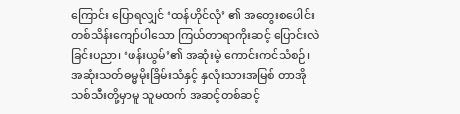ကြောင်း ပြောရလျှင် ‘ထန်ဟိုင်လုံ’ ၏ အတွေးစပေါင်း တစ်သိန်းကျော်ပါသော ကြယ်တာရာကိုးဆင့် ပြောင်းလဲခြင်းပညာ၊ ‘ဖန်းယွမ်’၏ အဆုံးမဲ့ ကောင်းကင်သံစဉ်၊ အဆုံးသတ်ဓမ္မမိုးခြိမ်းသံနှင့် နှလုံးသားအမြစ် တာအိုသစ်သီးတို့မှာမူ သူမထက် အဆင့်တစ်ဆင့်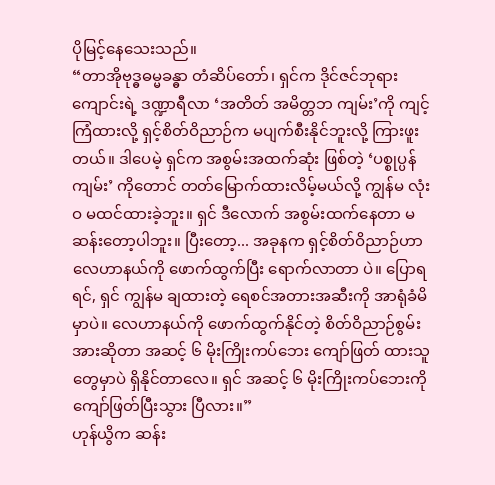ပိုမြင့်နေသေးသည်။
“တာအိုဗုဒ္ဓဓမ္မခန္ဓာ တံဆိပ်တော်၊ ရှင်က ဒိုင်ဇင်ဘုရားကျောင်းရဲ့ ဒဏ္ဍာရီလာ ‘အတိတ် အမိတ္တဘ ကျမ်း’ကို ကျင့်ကြံထားလို့ ရှင့်စိတ်ဝိညာဉ်က မပျက်စီးနိုင်ဘူးလို့ ကြားဖူးတယ်။ ဒါပေမဲ့ ရှင်က အစွမ်းအထက်ဆုံး ဖြစ်တဲ့ ‘ပစ္စုပ္ပန်ကျမ်း’ ကိုတောင် တတ်မြောက်ထားလိမ့်မယ်လို့ ကျွန်မ လုံးဝ မထင်ထားခဲ့ဘူး။ ရှင် ဒီလောက် အစွမ်းထက်နေတာ မဆန်းတော့ပါဘူး။ ပြီးတော့... အခုနက ရှင့်စိတ်ဝိညာဉ်ဟာ လေဟာနယ်ကို ဖောက်ထွက်ပြီး ရောက်လာတာ ပဲ။ ပြောရရင်, ရှင် ကျွန်မ ချထားတဲ့ ရေစင်အတားအဆီးကို အာရုံခံမိမှာပဲ။ လေဟာနယ်ကို ဖောက်ထွက်နိုင်တဲ့ စိတ်ဝိညာဉ်စွမ်းအားဆိုတာ အဆင့် ၆ မိုးကြိုးကပ်ဘေး ကျော်ဖြတ် ထားသူတွေမှာပဲ ရှိနိုင်တာလေ။ ရှင် အဆင့် ၆ မိုးကြိုးကပ်ဘေးကို ကျော်ဖြတ်ပြီးသွား ပြီလား။”
ဟုန်ယွိက ဆန်း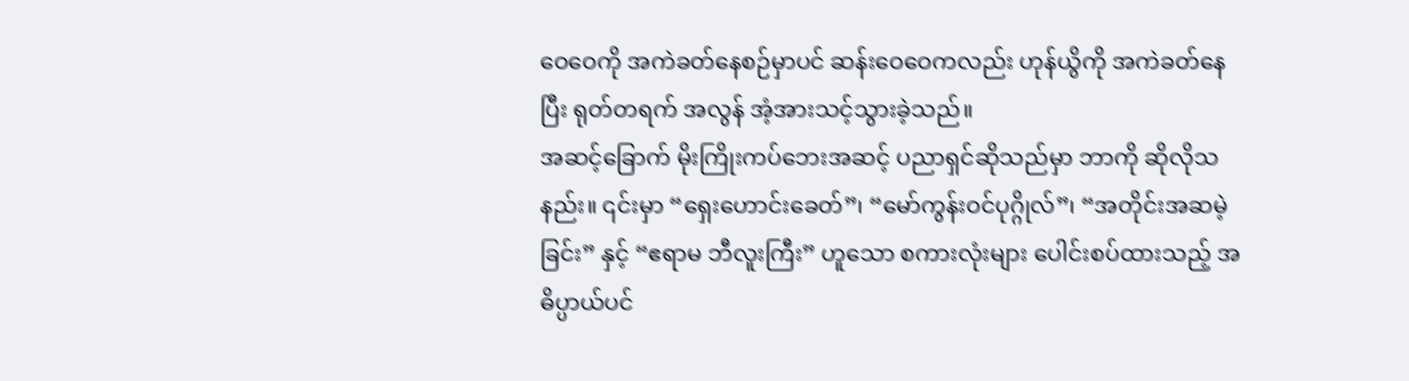ဝေဝေကို အကဲခတ်နေစဉ်မှာပင် ဆန်းဝေဝေကလည်း ဟုန်ယွိကို အကဲခတ်နေပြီး ရုတ်တရက် အလွန် အံ့အားသင့်သွားခဲ့သည်။
အဆင့်ခြောက် မိုးကြိုးကပ်ဘေးအဆင့် ပညာရှင်ဆိုသည်မှာ ဘာကို ဆိုလိုသနည်း။ ၎င်းမှာ “ရှေးဟောင်းခေတ်”၊ “မော်ကွန်းဝင်ပုဂ္ဂိုလ်”၊ “အတိုင်းအဆမဲ့ခြင်း” နှင့် “ဧရာမ ဘီလူးကြီး” ဟူသော စကားလုံးများ ပေါင်းစပ်ထားသည့် အဓိပ္ပာယ်ပင်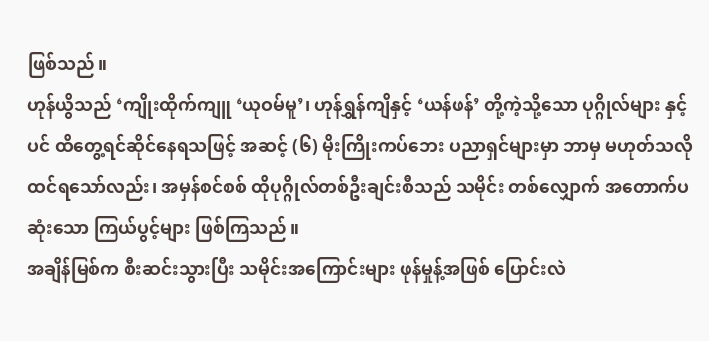ဖြစ်သည်။
ဟုန်ယွိသည် ‘ကျိုးထိုက်ကျူ ‘ယုဝမ်မူ’၊ ဟုန်ရွှန်ကျိနှင့် ‘ယန်ဖန်’ တို့ကဲ့သို့သော ပုဂ္ဂိုလ်များ နှင့်ပင် ထိတွေ့ရင်ဆိုင်နေရသဖြင့် အဆင့် (၆) မိုးကြိုးကပ်ဘေး ပညာရှင်များမှာ ဘာမှ မဟုတ်သလို ထင်ရသော်လည်း၊ အမှန်စင်စစ် ထိုပုဂ္ဂိုလ်တစ်ဦးချင်းစီသည် သမိုင်း တစ်လျှောက် အတောက်ပဆုံးသော ကြယ်ပွင့်များ ဖြစ်ကြသည်။
အချိန်မြစ်က စီးဆင်းသွားပြီး သမိုင်းအကြောင်းများ ဖုန်မှုန့်အဖြစ် ပြောင်းလဲ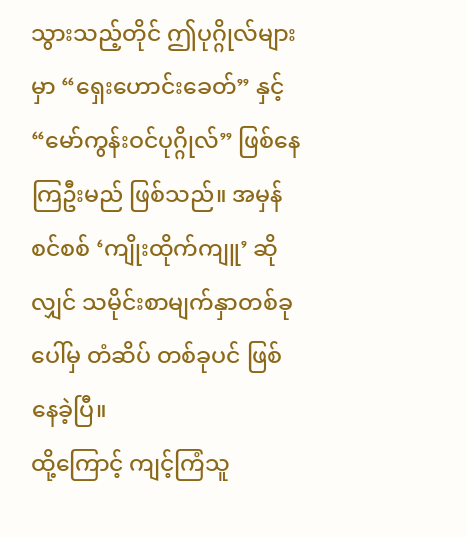သွားသည့်တိုင် ဤပုဂ္ဂိုလ်များမှာ “ရှေးဟောင်းခေတ်” နှင့် “မော်ကွန်းဝင်ပုဂ္ဂိုလ်” ဖြစ်နေကြဦးမည် ဖြစ်သည်။ အမှန်စင်စစ် ‘ကျိုးထိုက်ကျူ’ ဆိုလျှင် သမိုင်းစာမျက်နှာတစ်ခုပေါ်မှ တံဆိပ် တစ်ခုပင် ဖြစ်နေခဲ့ပြီ။
ထို့ကြောင့် ကျင့်ကြံသူ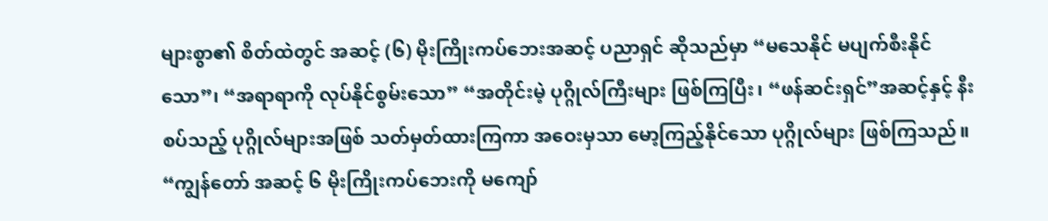များစွာ၏ စိတ်ထဲတွင် အဆင့် (၆) မိုးကြိုးကပ်ဘေးအဆင့် ပညာရှင် ဆိုသည်မှာ “မသေနိုင် မပျက်စီးနိုင်သော”၊ “အရာရာကို လုပ်နိုင်စွမ်းသော” “အတိုင်းမဲ့ ပုဂ္ဂိုလ်ကြီးများ ဖြစ်ကြပြီး၊ “ဖန်ဆင်းရှင်”အဆင့်နှင့် နီးစပ်သည့် ပုဂ္ဂိုလ်များအဖြစ် သတ်မှတ်ထားကြကာ အဝေးမှသာ မော့ကြည့်နိုင်သော ပုဂ္ဂိုလ်များ ဖြစ်ကြသည်။
“ကျွန်တော် အဆင့် ၆ မိုးကြိုးကပ်ဘေးကို မကျော်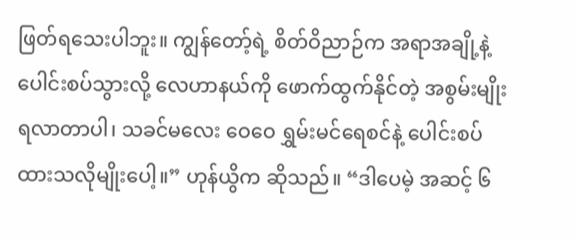ဖြတ်ရသေးပါဘူး။ ကျွန်တော့်ရဲ့ စိတ်ဝိညာဉ်က အရာအချို့နဲ့ ပေါင်းစပ်သွားလို့ လေဟာနယ်ကို ဖောက်ထွက်နိုင်တဲ့ အစွမ်းမျိုး ရလာတာပါ၊ သခင်မလေး ဝေဝေ ရွှမ်းမင်ရေစင်နဲ့ ပေါင်းစပ်ထားသလိုမျိုးပေါ့။” ဟုန်ယွိက ဆိုသည်။ “ဒါပေမဲ့ အဆင့် ၆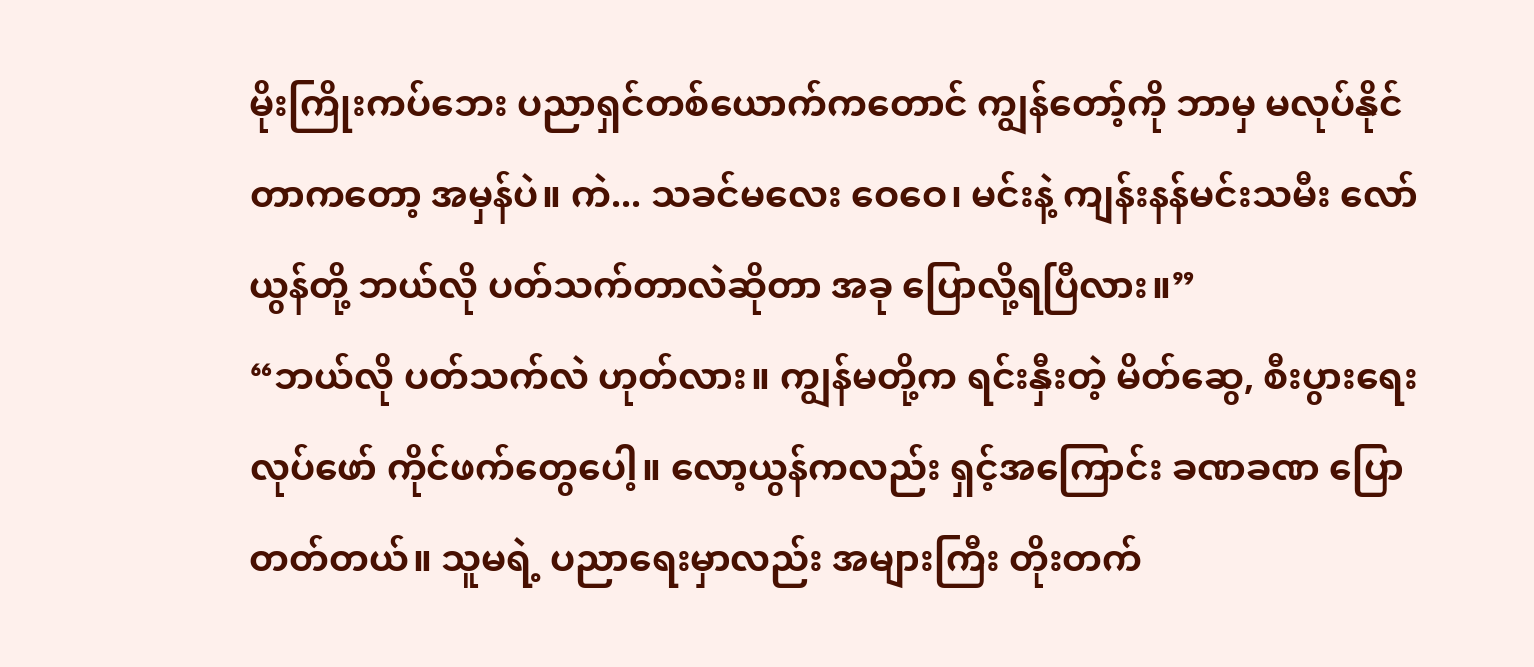မိုးကြိုးကပ်ဘေး ပညာရှင်တစ်ယောက်ကတောင် ကျွန်တော့်ကို ဘာမှ မလုပ်နိုင်တာကတော့ အမှန်ပဲ။ ကဲ... သခင်မလေး ဝေဝေ၊ မင်းနဲ့ ကျန်းနန်မင်းသမီး လော်ယွန်တို့ ဘယ်လို ပတ်သက်တာလဲဆိုတာ အခု ပြောလို့ရပြီလား။”
“ဘယ်လို ပတ်သက်လဲ ဟုတ်လား။ ကျွန်မတို့က ရင်းနှီးတဲ့ မိတ်ဆွေ, စီးပွားရေး လုပ်ဖော် ကိုင်ဖက်တွေပေါ့။ လော့ယွန်ကလည်း ရှင့်အကြောင်း ခဏခဏ ပြောတတ်တယ်။ သူမရဲ့ ပညာရေးမှာလည်း အများကြီး တိုးတက်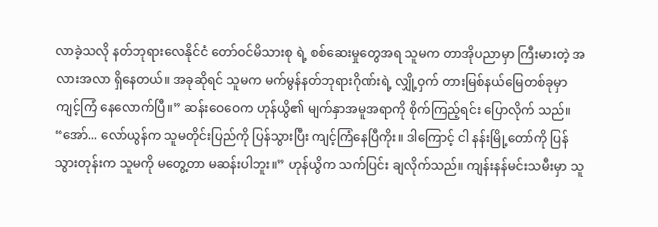လာခဲ့သလို နတ်ဘုရားလေနိုင်ငံ တော်ဝင်မိသားစု ရဲ့ စစ်ဆေးမှုတွေအရ သူမက တာအိုပညာမှာ ကြီးမားတဲ့ အလားအလာ ရှိနေတယ်။ အခုဆိုရင် သူမက မက်မွန်နတ်ဘုရားဂိုဏ်းရဲ့ လျှို့ဝှက် တားမြစ်နယ်မြေတစ်ခုမှာ ကျင့်ကြံ နေလောက်ပြီ။” ဆန်းဝေဝေက ဟုန်ယွိ၏ မျက်နှာအမူအရာကို စိုက်ကြည့်ရင်း ပြောလိုက် သည်။
“အော်... လော်ယွန်က သူမတိုင်းပြည်ကို ပြန်သွားပြီး ကျင့်ကြံနေပြီကိုး။ ဒါကြောင့် ငါ နန်းမြို့တော်ကို ပြန်သွားတုန်းက သူမကို မတွေ့တာ မဆန်းပါဘူး။” ဟုန်ယွိက သက်ပြင်း ချလိုက်သည်။ ကျန်းနန်မင်းသမီးမှာ သူ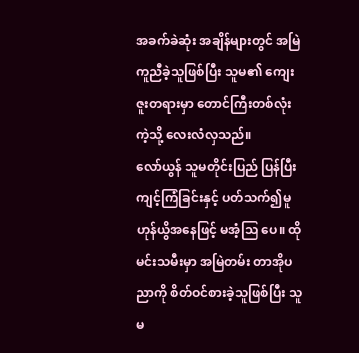အခက်ခဲဆုံး အချိန်များတွင် အမြဲကူညီခဲ့သူဖြစ်ပြီး သူမ၏ ကျေးဇူးတရားမှာ တောင်ကြီးတစ်လုံးကဲ့သို့ လေးလံလှသည်။
လော်ယွန် သူမတိုင်းပြည် ပြန်ပြီး ကျင့်ကြံခြင်းနှင့် ပတ်သက်၍မူ ဟုန်ယွိအနေဖြင့် မအံ့သြ ပေ။ ထိုမင်းသမီးမှာ အမြဲတမ်း တာအိုပညာကို စိတ်ဝင်စားခဲ့သူဖြစ်ပြီး သူမ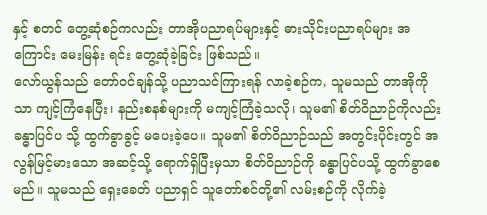နှင့် စတင် တွေ့ဆုံစဉ်ကလည်း တာအိုပညာရပ်များနှင့် ဓားသိုင်းပညာရပ်များ အကြောင်း မေးမြန်း ရင်း တွေ့ဆုံခဲ့ခြင်း ဖြစ်သည်။
လော်ယွန်သည် တော်ဝင်ချန်သို့ ပညာသင်ကြားရန် လာခဲ့စဉ်က, သူမသည် တာအိုကိုသာ ကျင့်ကြံနေပြီး၊ နည်းစနစ်များကို မကျင့်ကြံခဲ့သလို၊ သူမ၏ စိတ်ဝိညာဉ်ကိုလည်း ခန္ဓာပြင်ပ သို့ ထွက်ခွာခွင့် မပေးခဲ့ပေ။ သူမ၏ စိတ်ဝိညာဉ်သည် အတွင်းပိုင်းတွင် အလွန်မြင့်မားသော အဆင့်သို့ ရောက်ရှိပြီးမှသာ စိတ်ဝိညာဉ်ကို ခန္ဓာပြင်ပသို့ ထွက်ခွာစေမည်။ သူမသည် ရှေးခေတ် ပညာရှင် သူတော်စင်တို့၏ လမ်းစဉ်ကို လိုက်ခဲ့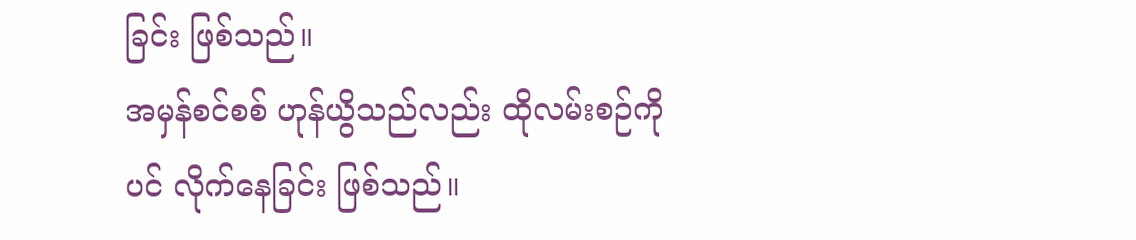ခြင်း ဖြစ်သည်။
အမှန်စင်စစ် ဟုန်ယွိသည်လည်း ထိုလမ်းစဉ်ကိုပင် လိုက်နေခြင်း ဖြစ်သည်။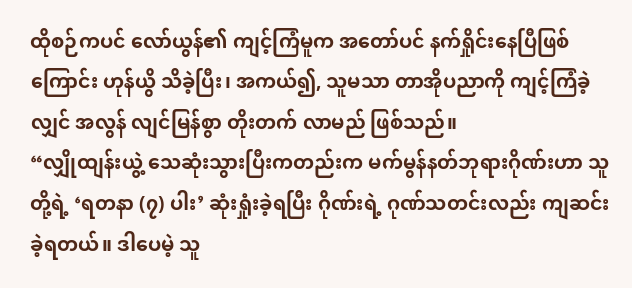ထိုစဉ်ကပင် လော်ယွန်၏ ကျင့်ကြံမူက အတော်ပင် နက်ရှိုင်းနေပြီဖြစ်ကြောင်း ဟုန်ယွိ သိခဲ့ပြီး၊ အကယ်၍, သူမသာ တာအိုပညာကို ကျင့်ကြံခဲ့လျှင် အလွန် လျင်မြန်စွာ တိုးတက် လာမည် ဖြစ်သည်။
“လျှိုထျန်းယွဲ့ သေဆုံးသွားပြီးကတည်းက မက်မွန်နတ်ဘုရားဂိုဏ်းဟာ သူတို့ရဲ့ ‘ရတနာ (၇) ပါး’ ဆုံးရှုံးခဲ့ရပြီး ဂိုဏ်းရဲ့ ဂုဏ်သတင်းလည်း ကျဆင်းခဲ့ရတယ်။ ဒါပေမဲ့ သူ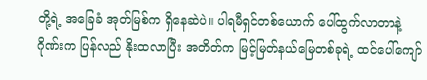တို့ရဲ့ အခြေခံ အုတ်မြစ်က ရှိနေဆဲပဲ။ ပါရမီရှင်တစ်ယောက် ပေါ်ထွက်လာတာနဲ့ ဂိုဏ်းက ပြန်လည် နိုးထလာပြီး အတိတ်က မြင့်မြတ်နယ်မြေတစ်ခုရဲ့ ထင်ပေါ်ကျော်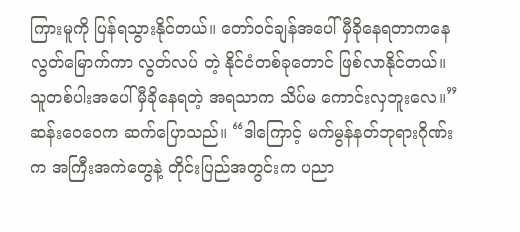ကြားမူကို ပြန်ရသွားနိုင်တယ်။ တော်ဝင်ချန်အပေါ် မှီခိုနေရတာကနေ လွတ်မြောက်ကာ လွတ်လပ် တဲ့ နိုင်ငံတစ်ခုတောင် ဖြစ်လာနိုင်တယ်။ သူတစ်ပါးအပေါ် မှီခိုနေရတဲ့ အရသာက သိပ်မ ကောင်းလှဘူးလေ။” ဆန်းဝေဝေက ဆက်ပြောသည်။ “ဒါကြောင့် မက်မွန်နတ်ဘုရားဂိုဏ်း က အကြီးအကဲတွေနဲ့ တိုင်းပြည်အတွင်းက ပညာ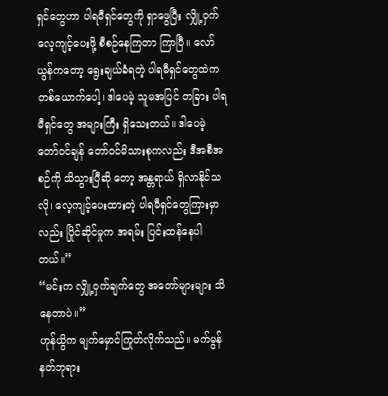ရှင်တွေဟာ ပါရမီရှင်တွေကို ရှာဖွေပြီး လျှို့ဝှက် လေ့ကျင့်ပေးဖို့ စီစဉ်နေကြတာ ကြာပြီ။ လော်ယွန်ကတော့ ရွေးချယ်ခံရတဲ့ ပါရမီရှင်တွေထဲက တစ်ယောက်ပေါ့၊ ဒါပေမဲ့ သူမအပြင် တခြား ပါရမီရှင်တွေ အများကြီး ရှိသေးတယ်။ ဒါပေမဲ့ တော်ဝင်ချန် တော်ဝင်မိသားစုကလည်း ဒီအစီအစဉ်ကို သိသွားပြီဆို တော့ အန္တရာယ် ရှိလာနိုင်သလို၊ လေ့ကျင့်ပေးထားတဲ့ ပါရမီရှင်တွေကြားမှာလည်း ပြိုင်ဆိုင်မှုက အရမ်း ပြင်းထန်နေပါတယ်။”
“မင်းက လျှို့ဝှက်ချက်တွေ အတော်များများ သိနေတာပဲ။”
ဟုန်ယွိက မျက်မှောင်ကြုတ်လိုက်သည်။ မက်မွန်နတ်ဘုရား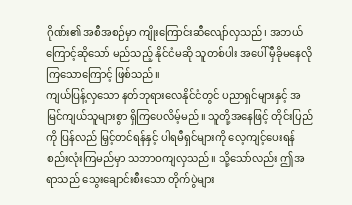ဂိုဏ်း၏ အစီအစဉ်မှာ ကျိုးကြောင်းဆီလျော်လှသည်၊ အဘယ်ကြောင့်ဆိုသော် မည်သည့် နိုင်ငံမဆို သူတစ်ပါး အပေါ် မှီခိုမနေလိုကြသောကြောင့် ဖြစ်သည်။
ကျယ်ပြန့်လှသော နတ်ဘုရားလေနိုင်ငံတွင် ပညာရှင်များနှင့် အမြင်ကျယ်သူများစွာ ရှိကြပေလိမ့်မည်။ သူတို့အနေဖြင့် တိုင်းပြည်ကို ပြန်လည် မြှင့်တင်ရန်နှင့် ပါရမီရှင်များကို လေ့ကျင့်ပေးရန် စည်းလုံးကြမည်မှာ သဘာဝကျလှသည်။ သို့သော်လည်း ဤအရာသည် သွေးချောင်းစီးသော တိုက်ပွဲများ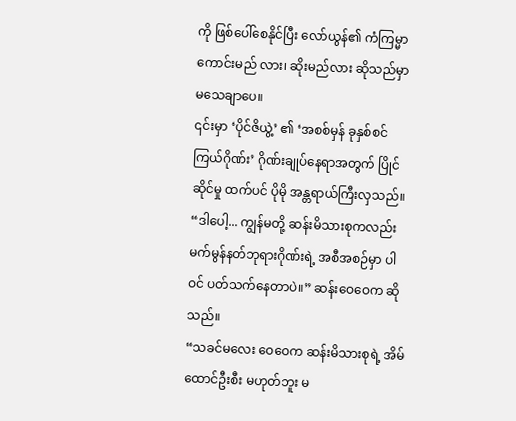ကို ဖြစ်ပေါ်စေနိုင်ပြီး လော်ယွန်၏ ကံကြမ္မာ ကောင်းမည် လား၊ ဆိုးမည်လား ဆိုသည်မှာ မသေချာပေ။
၎င်းမှာ ‘ပိုင်ဇိယွဲ့’ ၏ ‘အစစ်မှန် ခုနှစ်စင်ကြယ်ဂိုဏ်း’ ဂိုဏ်းချုပ်နေရာအတွက် ပြိုင်ဆိုင်မှု ထက်ပင် ပိုမို အန္တရာယ်ကြီးလှသည်။
“ဒါပေါ့... ကျွန်မတို့ ဆန်းမိသားစုကလည်း မက်မွန်နတ်ဘုရားဂိုဏ်းရဲ့ အစီအစဉ်မှာ ပါဝင် ပတ်သက်နေတာပဲ။” ဆန်းဝေဝေက ဆိုသည်။
“သခင်မလေး ဝေဝေက ဆန်းမိသားစုရဲ့ အိမ်ထောင်ဦးစီး မဟုတ်ဘူး မ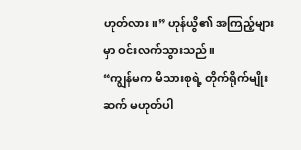ဟုတ်လား။” ဟုန်ယွိ၏ အကြည့်များမှာ ဝင်းလက်သွားသည်။
“ကျွန်မက မိသားစုရဲ့ တိုက်ရိုက်မျိုးဆက် မဟုတ်ပါ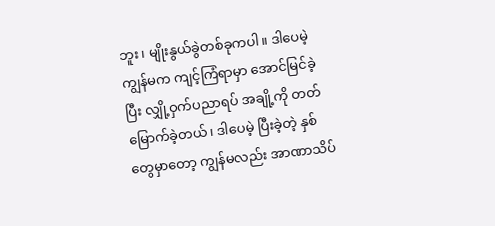ဘူး၊ မျိုးနွယ်ခွဲတစ်ခုကပါ။ ဒါပေမဲ့ ကျွန်မက ကျင့်ကြံရာမှာ အောင်မြင်ခဲ့ပြီး လျှို့ဝှက်ပညာရပ် အချို့ကို တတ်မြောက်ခဲ့တယ်၊ ဒါပေမဲ့ ပြီးခဲ့တဲ့ နှစ်တွေမှာတော့ ကျွန်မလည်း အာဏာသိပ်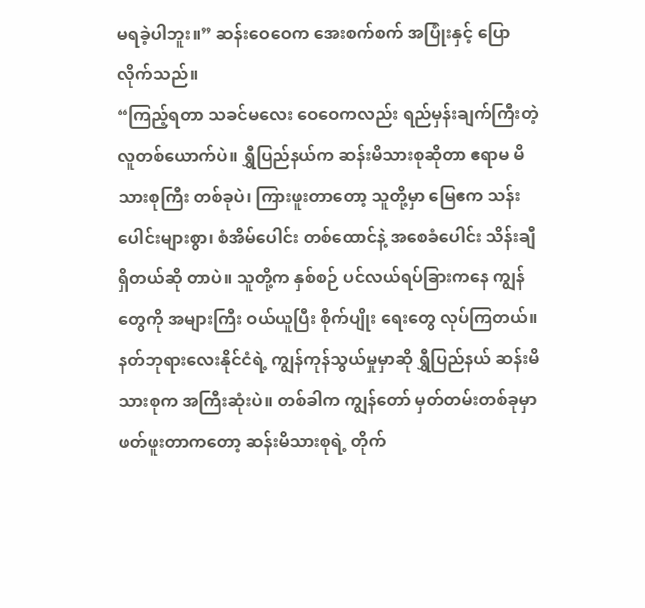မရခဲ့ပါဘူး။” ဆန်းဝေဝေက အေးစက်စက် အပြုံးနှင့် ပြောလိုက်သည်။
“ကြည့်ရတာ သခင်မလေး ဝေဝေကလည်း ရည်မှန်းချက်ကြီးတဲ့ လူတစ်ယောက်ပဲ။ ရွှီပြည်နယ်က ဆန်းမိသားစုဆိုတာ ဧရာမ မိသားစုကြီး တစ်ခုပဲ၊ ကြားဖူးတာတော့ သူတို့မှာ မြေဧက သန်းပေါင်းများစွာ၊ စံအိမ်ပေါင်း တစ်ထောင်နဲ့ အစေခံပေါင်း သိန်းချီရှိတယ်ဆို တာပဲ။ သူတို့က နှစ်စဉ် ပင်လယ်ရပ်ခြားကနေ ကျွန်တွေကို အများကြီး ဝယ်ယူပြီး စိုက်ပျိုး ရေးတွေ လုပ်ကြတယ်။ နတ်ဘုရားလေးနိုင်ငံရဲ့ ကျွန်ကုန်သွယ်မှုမှာဆို ရွှီပြည်နယ် ဆန်းမိသားစုက အကြီးဆုံးပဲ။ တစ်ခါက ကျွန်တော် မှတ်တမ်းတစ်ခုမှာ ဖတ်ဖူးတာကတော့ ဆန်းမိသားစုရဲ့ တိုက်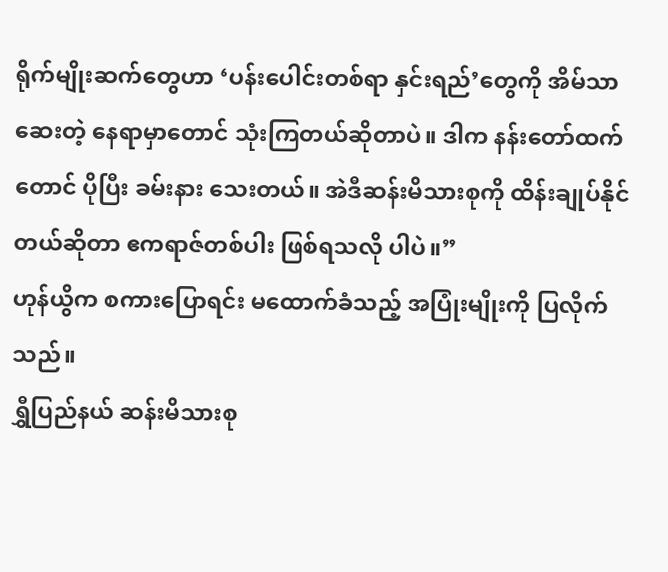ရိုက်မျိုးဆက်တွေဟာ ‘ပန်းပေါင်းတစ်ရာ နှင်းရည်’တွေကို အိမ်သာ ဆေးတဲ့ နေရာမှာတောင် သုံးကြတယ်ဆိုတာပဲ။ ဒါက နန်းတော်ထက်တောင် ပိုပြီး ခမ်းနား သေးတယ်။ အဲဒီဆန်းမိသားစုကို ထိန်းချုပ်နိုင်တယ်ဆိုတာ ဧကရာဇ်တစ်ပါး ဖြစ်ရသလို ပါပဲ။”
ဟုန်ယွိက စကားပြောရင်း မထောက်ခံသည့် အပြုံးမျိုးကို ပြလိုက်သည်။
ရွှီပြည်နယ် ဆန်းမိသားစု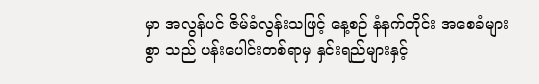မှာ အလွန်ပင် ဇိမ်ခံလွန်းသဖြင့် နေ့စဉ် နံနက်တိုင်း အစေခံများစွာ သည် ပန်းပေါင်းတစ်ရာမှ နှင်းရည်များနှင့်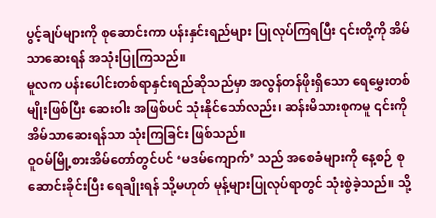ပွင့်ချပ်များကို စုဆောင်းကာ ပန်းနှင်းရည်များ ပြုလုပ်ကြရပြီး ၎င်းတို့ကို အိမ်သာဆေးရန် အသုံးပြုကြသည်။
မူလက ပန်းပေါင်းတစ်ရာနှင်းရည်ဆိုသည်မှာ အလွန်တန်ဖိုးရှိသော ရေမွှေးတစ်မျိုးဖြစ်ပြီး ဆေးဝါး အဖြစ်ပင် သုံးနိုင်သော်လည်း၊ ဆန်းမိသားစုကမူ ၎င်းကို အိမ်သာဆေးရန်သာ သုံးကြခြင်း ဖြစ်သည်။
ဝူဝမ်မြို့စားအိမ်တော်တွင်ပင် ‘မဒမ်ကျောက်’ သည် အစေခံများကို နေ့စဉ် စုဆောင်းခိုင်းပြီး ရေချိုးရန် သို့မဟုတ် မုန့်များပြုလုပ်ရာတွင် သုံးစွဲခဲ့သည်။ သို့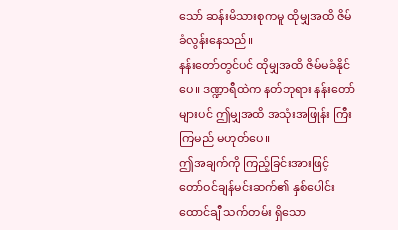သော် ဆန်းမိသားစုကမူ ထိုမျှအထိ ဇိမ်ခံလွန်းနေသည်။
နန်းတော်တွင်ပင် ထိုမျှအထိ ဇိမ်မခံနိုင်ပေ။ ဒဏ္ဍာရီထဲက နတ်ဘုရား နန်းတော်များပင် ဤမျှအထိ အသုံးအဖြုန်း ကြီးကြမည် မဟုတ်ပေ။
ဤအချက်ကို ကြည့်ခြင်းအားဖြင့် တော်ဝင်ချန်မင်းဆက်၏ နှစ်ပေါင်းထောင်ချီ သက်တမ်း ရှိသော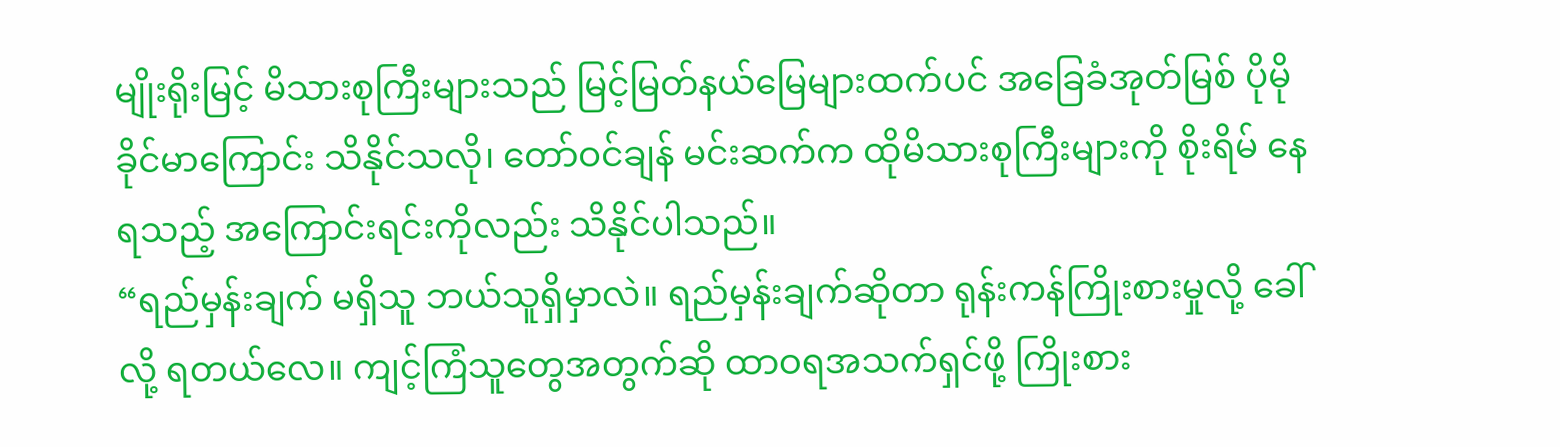မျိုးရိုးမြင့် မိသားစုကြီးများသည် မြင့်မြတ်နယ်မြေများထက်ပင် အခြေခံအုတ်မြစ် ပိုမိုခိုင်မာကြောင်း သိနိုင်သလို၊ တော်ဝင်ချန် မင်းဆက်က ထိုမိသားစုကြီးများကို စိုးရိမ် နေရသည့် အကြောင်းရင်းကိုလည်း သိနိုင်ပါသည်။
“ရည်မှန်းချက် မရှိသူ ဘယ်သူရှိမှာလဲ။ ရည်မှန်းချက်ဆိုတာ ရုန်းကန်ကြိုးစားမှုလို့ ခေါ်လို့ ရတယ်လေ။ ကျင့်ကြံသူတွေအတွက်ဆို ထာဝရအသက်ရှင်ဖို့ ကြိုးစား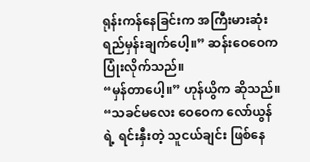ရုန်းကန်နေခြင်းက အကြီးမားဆုံး ရည်မှန်းချက်ပေါ့။” ဆန်းဝေဝေက ပြုံးလိုက်သည်။
“မှန်တာပေါ့။” ဟုန်ယွိက ဆိုသည်။ “သခင်မလေး ဝေဝေက လော်ယွန်ရဲ့ ရင်းနှီးတဲ့ သူငယ်ချင်း ဖြစ်နေ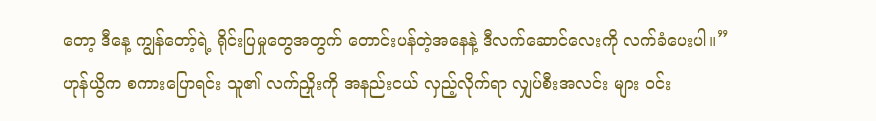တော့ ဒီနေ့ ကျွန်တော့်ရဲ့ ရိုင်းပြမှုတွေအတွက် တောင်းပန်တဲ့အနေနဲ့ ဒီလက်ဆောင်လေးကို လက်ခံပေးပါ။”
ဟုန်ယွိက စကားပြောရင်း သူ၏ လက်ညှိုးကို အနည်းငယ် လှည့်လိုက်ရာ လျှပ်စီးအလင်း များ ဝင်း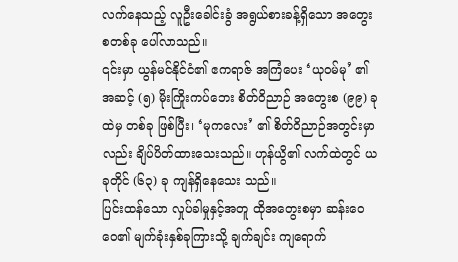လက်နေသည့် လူဦးခေါင်းခွံ အရွယ်စားခန့်ရှိသော အတွေးစတစ်ခု ပေါ်လာသည်။
၎င်းမှာ ယွန်မင်နိုင်ငံ၏ ဧကရာဇ် အကြံပေး ‘ယုဝမ်မု’ ၏ အဆင့် (၅) မိုးကြိုးကပ်ဘေး စိတ်ဝိညာဉ် အတွေးစ (၉၉) ခုထဲမှ တစ်ခု ဖြစ်ပြီး၊ ‘မုကလေး’ ၏ စိတ်ဝိညာဉ်အတွင်းမှာ လည်း ချိပ်ပိတ်ထားသေးသည်။ ဟုန်ယွိ၏ လက်ထဲတွင် ယခုတိုင် (၆၃) ခု ကျန်ရှိနေသေး သည်။
ပြင်းထန်သော လှုပ်ခါမှုနှင့်အတူ ထိုအတွေးစမှာ ဆန်းဝေဝေ၏ မျက်ခုံးနှစ်ခုကြားသို့ ချက်ချင်း ကျရောက်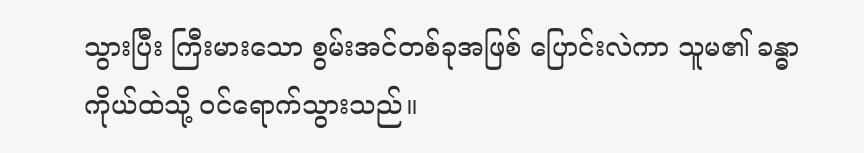သွားပြီး ကြီးမားသော စွမ်းအင်တစ်ခုအဖြစ် ပြောင်းလဲကာ သူမ၏ ခန္ဓာကိုယ်ထဲသို့ ဝင်ရောက်သွားသည်။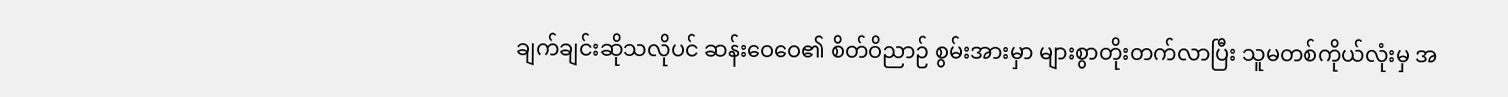ချက်ချင်းဆိုသလိုပင် ဆန်းဝေဝေ၏ စိတ်ဝိညာဉ် စွမ်းအားမှာ များစွာတိုးတက်လာပြီး သူမတစ်ကိုယ်လုံးမှ အ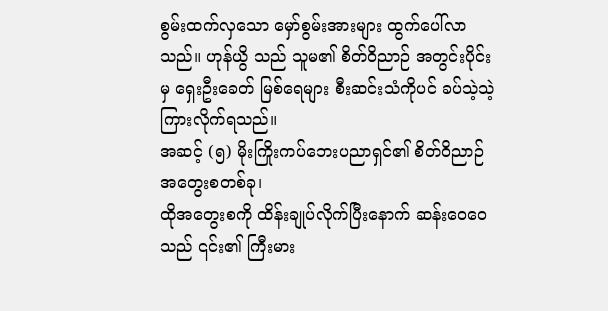စွမ်းထက်လှသော မှော်စွမ်းအားများ ထွက်ပေါ်လာသည်။ ဟုန်ယွိ သည် သူမ၏ စိတ်ဝိညာဉ် အတွင်းပိုင်းမှ ရှေးဦးခေတ် မြစ်ရေများ စီးဆင်းသံကိုပင် ခပ်သဲ့သဲ့ ကြားလိုက်ရသည်။
အဆင့် (၅) မိုးကြိုးကပ်ဘေးပညာရှင်၏ စိတ်ဝိညာဉ် အတွေးစတစ်ခု၊
ထိုအတွေးစကို ထိန်းချုပ်လိုက်ပြီးနောက် ဆန်းဝေဝေသည် ၎င်း၏ ကြီးမား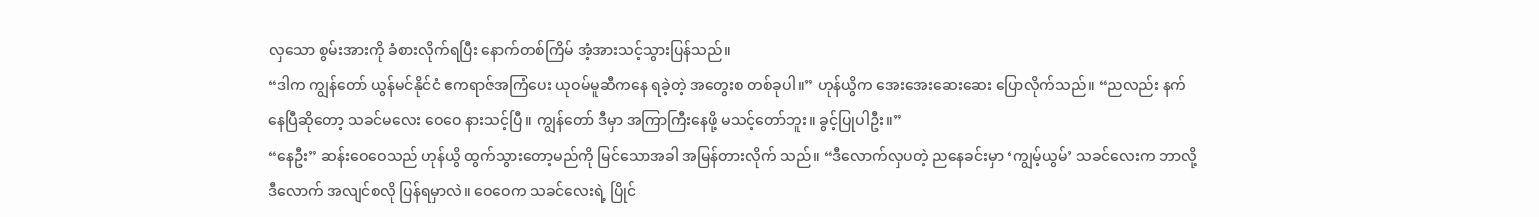လှသော စွမ်းအားကို ခံစားလိုက်ရပြီး နောက်တစ်ကြိမ် အံ့အားသင့်သွားပြန်သည်။
“ဒါက ကျွန်တော် ယွန်မင်နိုင်ငံ ဧကရာဇ်အကြံပေး ယုဝမ်မူဆီကနေ ရခဲ့တဲ့ အတွေးစ တစ်ခုပါ။” ဟုန်ယွိက အေးအေးဆေးဆေး ပြောလိုက်သည်။ “ညလည်း နက်နေပြီဆိုတော့ သခင်မလေး ဝေဝေ နားသင့်ပြီ။ ကျွန်တော် ဒီမှာ အကြာကြီးနေဖို့ မသင့်တော်ဘူး။ ခွင့်ပြုပါဦး။”
“နေဦး” ဆန်းဝေဝေသည် ဟုန်ယွိ ထွက်သွားတော့မည်ကို မြင်သောအခါ အမြန်တားလိုက် သည်။ “ဒီလောက်လှပတဲ့ ညနေခင်းမှာ ‘ကျွမ့်ယွမ်’ သခင်လေးက ဘာလို့ ဒီလောက် အလျင်စလို ပြန်ရမှာလဲ။ ဝေဝေက သခင်လေးရဲ့ ပြိုင်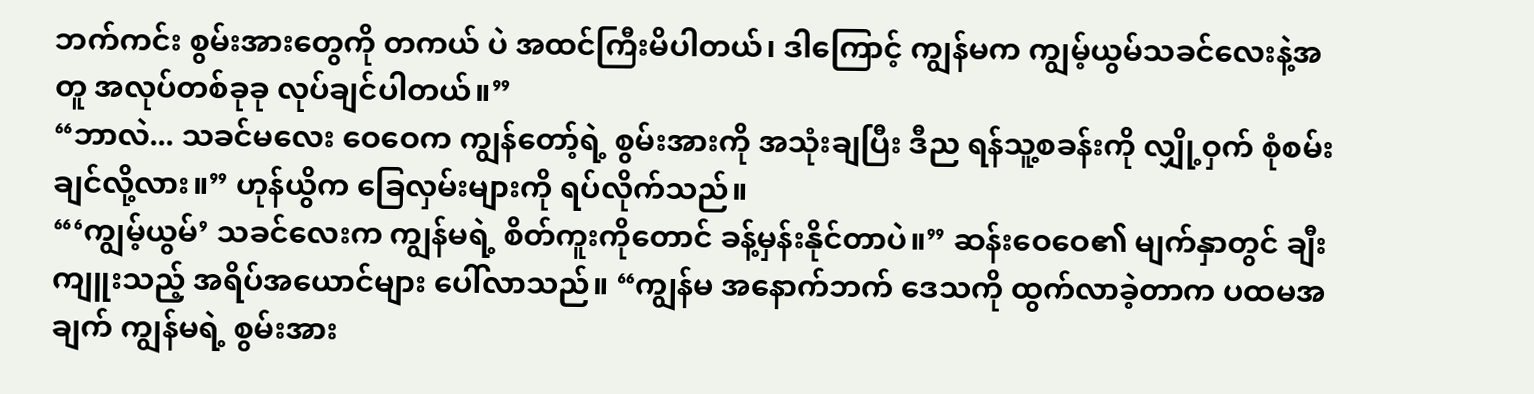ဘက်ကင်း စွမ်းအားတွေကို တကယ် ပဲ အထင်ကြီးမိပါတယ်၊ ဒါကြောင့် ကျွန်မက ကျွမ့်ယွမ်သခင်လေးနဲ့အတူ အလုပ်တစ်ခုခု လုပ်ချင်ပါတယ်။”
“ဘာလဲ... သခင်မလေး ဝေဝေက ကျွန်တော့်ရဲ့ စွမ်းအားကို အသုံးချပြီး ဒီည ရန်သူ့စခန်းကို လျှို့ဝှက် စုံစမ်းချင်လို့လား။” ဟုန်ယွိက ခြေလှမ်းများကို ရပ်လိုက်သည်။
“‘ကျွမ့်ယွမ်’ သခင်လေးက ကျွန်မရဲ့ စိတ်ကူးကိုတောင် ခန့်မှန်းနိုင်တာပဲ။” ဆန်းဝေဝေ၏ မျက်နှာတွင် ချီးကျူးသည့် အရိပ်အယောင်များ ပေါ်လာသည်။ “ကျွန်မ အနောက်ဘက် ဒေသကို ထွက်လာခဲ့တာက ပထမအချက် ကျွန်မရဲ့ စွမ်းအား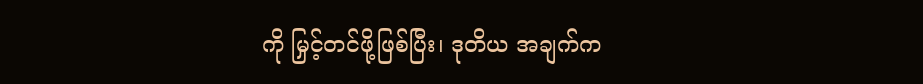ကို မြှင့်တင်ဖို့ဖြစ်ပြီး၊ ဒုတိယ အချက်က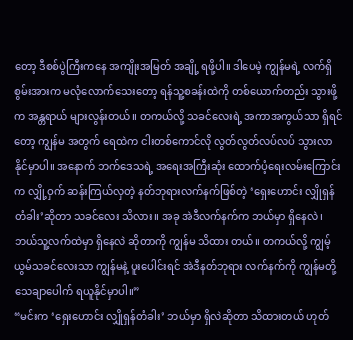တော့ ဒီစစ်ပွဲကြီးကနေ အကျိုးအမြတ် အချို့ ရဖို့ပါ။ ဒါပေမဲ့ ကျွန်မရဲ့ လက်ရှိ စွမ်းအားက မလုံလောက်သေးတော့ ရန်သူ့စခန်းထဲကို တစ်ယောက်တည်း သွားဖို့က အန္တရာယ် များလွန်းတယ်။ တကယ်လို့ သခင်လေးရဲ့ အကာအကွယ်သာ ရှိရင်တော့ ကျွန်မ အတွက် ရေထဲက ငါးတစ်ကောင်လို လွတ်လွတ်လပ်လပ် သွားလာနိုင်မှာပါ။ အနောက် ဘက်ဒေသရဲ့ အရေးအကြီးဆုံး ထောက်ပံ့ရေးလမ်းကြောင်းက လျှို့ဝှက် ဆန်းကြယ်လှတဲ့ နတ်ဘုရားလက်နက်ဖြစ်တဲ့ ‘ရှေးဟောင်း လျှိုရှန်တံခါး’ဆိုတာ သခင်လေး သိလား။ အခု အဲဒီလက်နက်က ဘယ်မှာ ရှိနေလဲ၊ ဘယ်သူ့လက်ထဲမှာ ရှိနေလဲ ဆိုတာကို ကျွန်မ သိထား တယ်။ တကယ်လို့ ကျွမ့်ယွမ်သခင်လေးသာ ကျွန်မနဲ့ ပူးပေါင်းရင် အဲဒီနတ်ဘုရား လက်နက်ကို ကျွန်မတို့ သေချာပေါက် ရယူနိုင်မှာပါ။”
“မင်းက ‘ရှေးဟောင်း လျှိုရှန်တံခါး’ ဘယ်မှာ ရှိလဲဆိုတာ သိထားတယ် ဟုတ်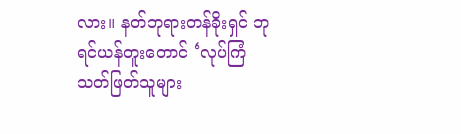လား။ နတ်ဘုရားတန်ခိုးရှင် ဘုရင်ယန်တူးတောင် ‘လုပ်ကြံသတ်ဖြတ်သူများ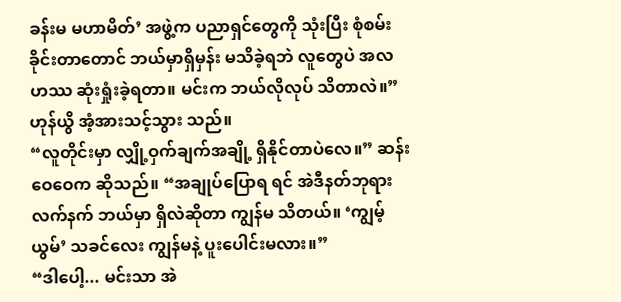ခန်းမ မဟာမိတ်’ အဖွဲ့က ပညာရှင်တွေကို သုံးပြီး စုံစမ်းခိုင်းတာတောင် ဘယ်မှာရှိမှန်း မသိခဲ့ရဘဲ လူတွေပဲ အလဟဿ ဆုံးရှုံးခဲ့ရတာ။ မင်းက ဘယ်လိုလုပ် သိတာလဲ။” ဟုန်ယွိ အံ့အားသင့်သွား သည်။
“လူတိုင်းမှာ လျှို့ဝှက်ချက်အချို့ ရှိနိုင်တာပဲလေ။” ဆန်းဝေဝေက ဆိုသည်။ “အချုပ်ပြောရ ရင် အဲဒီနတ်ဘုရားလက်နက် ဘယ်မှာ ရှိလဲဆိုတာ ကျွန်မ သိတယ်။ ‘ကျွမ့်ယွမ်’ သခင်လေး ကျွန်မနဲ့ ပူးပေါင်းမလား။”
“ဒါပေါ့... မင်းသာ အဲ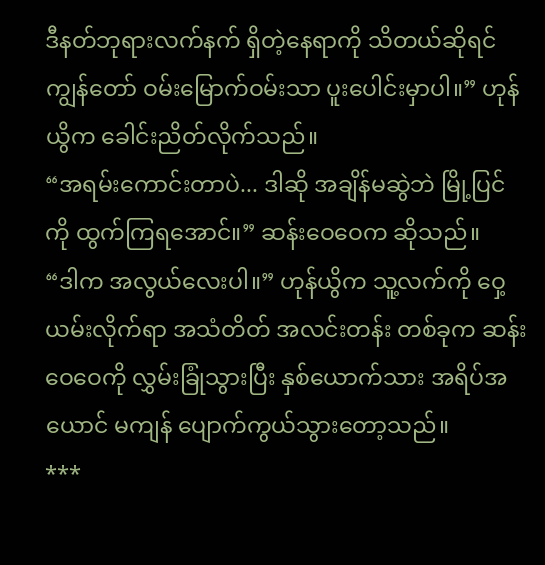ဒီနတ်ဘုရားလက်နက် ရှိတဲ့နေရာကို သိတယ်ဆိုရင် ကျွန်တော် ဝမ်းမြောက်ဝမ်းသာ ပူးပေါင်းမှာပါ။” ဟုန်ယွိက ခေါင်းညိတ်လိုက်သည်။
“အရမ်းကောင်းတာပဲ... ဒါဆို အချိန်မဆွဲဘဲ မြို့ပြင်ကို ထွက်ကြရအောင်။” ဆန်းဝေဝေက ဆိုသည်။
“ဒါက အလွယ်လေးပါ။” ဟုန်ယွိက သူ့လက်ကို ဝှေ့ယမ်းလိုက်ရာ အသံတိတ် အလင်းတန်း တစ်ခုက ဆန်းဝေဝေကို လွှမ်းခြုံသွားပြီး နှစ်ယောက်သား အရိပ်အယောင် မကျန် ပျောက်ကွယ်သွားတော့သည်။
***